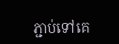ភ្ជាប់ទៅគេ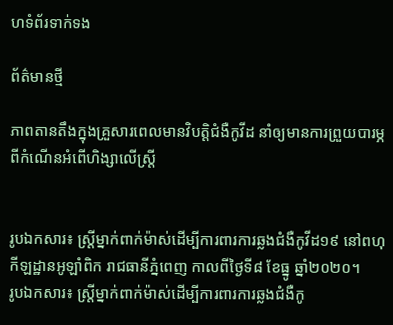ហទំព័រទាក់ទង

ព័ត៌មានថ្មី

ភាពតានតឹងក្នុងគ្រួសារពេលមានវិបត្តិជំងឺកូវីដ នាំឲ្យមានការព្រួយបារម្ភពីកំណើនអំពើហិង្សាលើស្រ្តី


រូបឯកសារ៖ ស្ត្រីម្នាក់ពាក់ម៉ាស់ដើម្បីការពារការឆ្លងជំងឺកូវីដ១៩ នៅពហុកីឡដ្ឋានអូឡាំពិក រាជធានីភ្នំពេញ កាលពីថ្ងៃទី៨ ខែធ្នូ ឆ្នាំ២០២០។
រូបឯកសារ៖ ស្ត្រីម្នាក់ពាក់ម៉ាស់ដើម្បីការពារការឆ្លងជំងឺកូ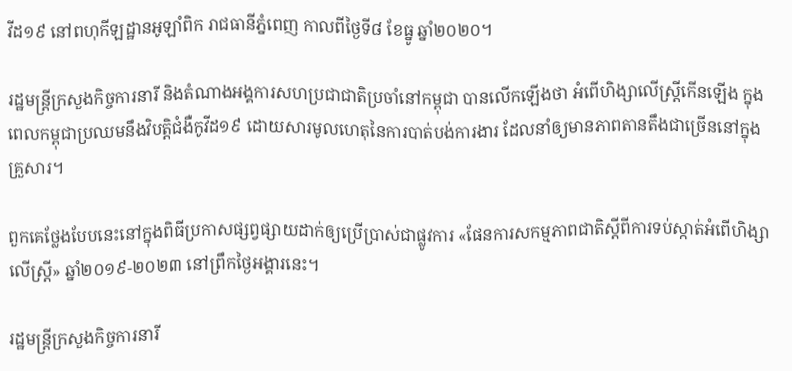វីដ១៩ នៅពហុកីឡដ្ឋានអូឡាំពិក រាជធានីភ្នំពេញ កាលពីថ្ងៃទី៨ ខែធ្នូ ឆ្នាំ២០២០។

រដ្ឋមន្រ្តីក្រសួងកិច្ចការនារី និងតំណាងអង្គការសហប្រជាជាតិប្រចាំនៅកម្ពុជា បានលើកឡើងថា អំពើហិង្សាលើស្រ្តីកើនឡើង ក្នុងពេលកម្ពុជាប្រឈមនឹងវិបត្តិជំងឺកូវីដ១៩ ដោយសារមូលហេតុនៃការបាត់បង់ការងារ ដែលនាំឲ្យមានភាពតានតឹងជាច្រើននៅក្នុងគ្រួសារ។

ពួកគេថ្លែងបែបនេះនៅក្នុងពិធីប្រកាសផ្សព្វផ្សាយដាក់ឲ្យប្រើប្រាស់ជាផ្លូវការ «ផែនការសកម្មភាពជាតិស្តីពីការទប់ស្កាត់អំពើហិង្សាលើស្រ្តី» ឆ្នាំ២០១៩-២០២៣ នៅព្រឹកថ្ងៃអង្គារនេះ។

រដ្ឋមន្រ្តីក្រសួងកិច្ចការនារី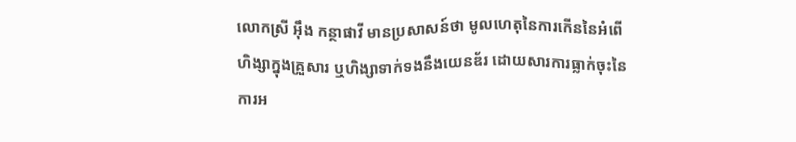លោកស្រី អ៊ឹង កន្ថាផាវី មានប្រសាសន៍ថា មូលហេតុនៃការកើននៃអំពើហិង្សាក្នុងគ្រួសារ ឬហិង្សាទាក់ទងនឹងយេនឌ័រ ដោយសារការធ្លាក់ចុះនៃការអ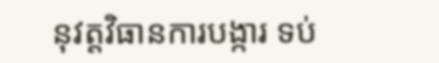នុវត្តវិធានការបង្ការ ទប់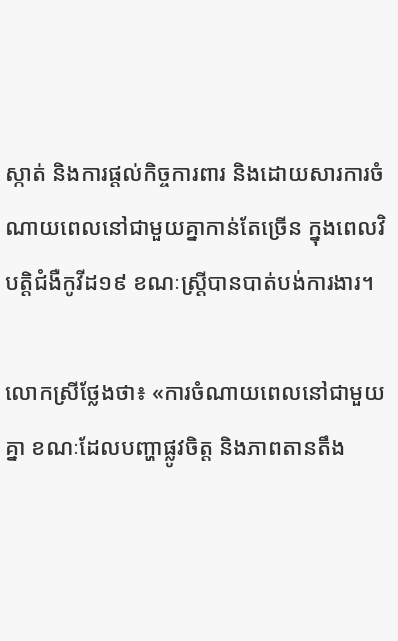ស្កាត់ និងការផ្តល់កិច្ចការពារ និងដោយសារការចំណាយពេលនៅជាមួយគ្នាកាន់តែច្រើន ក្នុងពេលវិបត្តិជំងឺកូវីដ១៩ ខណៈស្រ្តីបានបាត់បង់ការងារ។

លោកស្រីថ្លែងថា៖ «ការចំណាយពេលនៅជាមួយគ្នា ខណៈដែលបញ្ហាផ្លូវចិត្ត និងភាពតានតឹង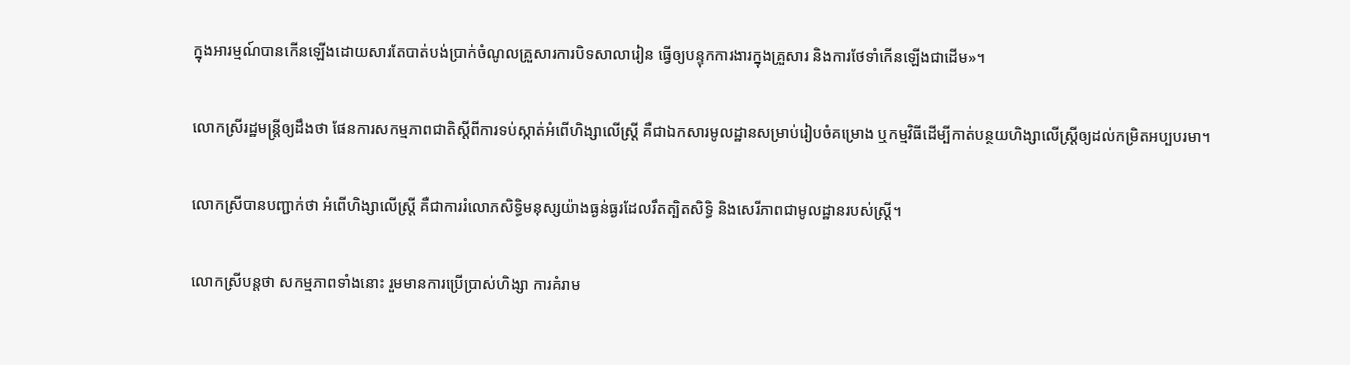ក្នុងអារម្មណ៍បានកើនឡើងដោយសារតែបាត់បង់ប្រាក់ចំណូលគ្រួសារការបិទសាលារៀន ធ្វើឲ្យបន្ទុកការងារក្នុងគ្រួសារ និងការថែទាំកើនឡើងជាដើម»។

លោកស្រីរដ្ឋមន្រ្តីឲ្យដឹងថា ផែនការសកម្មភាពជាតិស្តីពីការទប់ស្កាត់អំពើហិង្សាលើស្រ្តី គឺជាឯកសារមូលដ្ឋានសម្រាប់រៀបចំគម្រោង ឬកម្មវិធីដើម្បីកាត់បន្ថយហិង្សាលើស្រ្តីឲ្យដល់កម្រិតអប្បបរមា។

លោកស្រីបានបញ្ជាក់ថា អំពើហិង្សាលើស្រ្តី គឺជាការរំលោភសិទ្ធិមនុស្សយ៉ាងធ្ងន់ធ្ងរដែលរឹតត្បិតសិទ្ធិ និងសេរីភាពជាមូលដ្ឋានរបស់ស្រ្តី។

លោកស្រីបន្តថា សកម្មភាពទាំងនោះ រួមមានការប្រើប្រាស់ហិង្សា ការគំរាម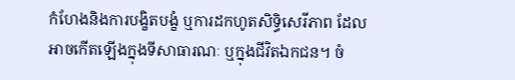កំហែងនិងការបង្ខិតបង្ខំ ឬការដកហូតសិទ្ធិសេរីភាព ដែលអាចកើតឡើងក្នុងទីសាធារណៈ ឬក្នុងជីវិតឯកជន។ ចំ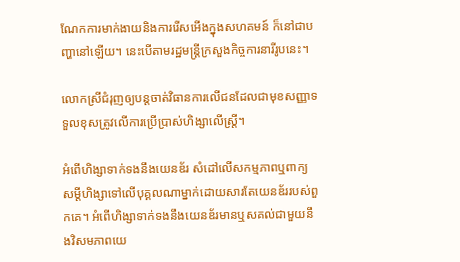ណែកការមាក់ងាយនិងការរើសអើងក្នុងសហគមន៍ ក៏នៅជាបញ្ហានៅឡើយ។ នេះបើតាមរដ្ឋមន្រ្តីក្រសួងកិច្ចការនារីរូបនេះ។

លោកស្រីជំរុញឲ្យបន្តចាត់វិធានការលើជនដែលជាមុខសញ្ញាទទួលខុសត្រូវលើការប្រើប្រាស់ហិង្សាលើស្រ្តី។

អំពើហិង្សាទាក់ទងនឹងយេនឌ័រ សំដៅលើសកម្មភាពឬពាក្យសម្តីហិង្សាទៅលើបុគ្គលណាម្នាក់ដោយសារតែយេនឌ័ររបស់ពួកគេ។ អំពើហិង្សាទាក់ទងនឹងយេនឌ័រមានឬសគល់ជាមួយនឹងវិសមភាពយេ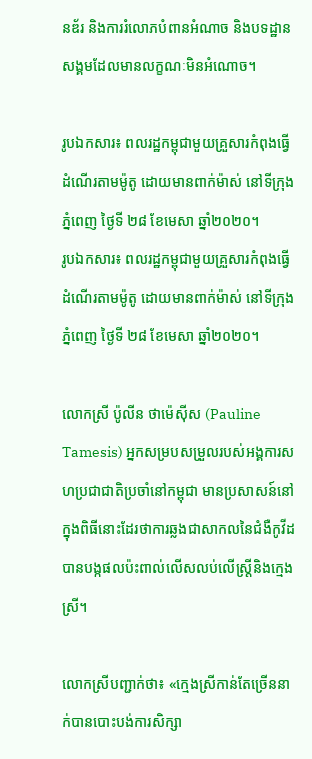នឌ័រ និងការរំលោភបំពានអំណាច និងបទដ្ឋានសង្គមដែលមានលក្ខណៈមិនអំណោច។

រូបឯកសារ៖ ពលរដ្ឋកម្ពុជាមួយគ្រួសារកំពុងធ្វើដំណើរតាមម៉ូតូ ដោយមានពាក់ម៉ាស់ នៅទីក្រុងភ្នំពេញ ថ្ងៃទី ២៨ ខែមេសា ឆ្នាំ២០២០។
រូបឯកសារ៖ ពលរដ្ឋកម្ពុជាមួយគ្រួសារកំពុងធ្វើដំណើរតាមម៉ូតូ ដោយមានពាក់ម៉ាស់ នៅទីក្រុងភ្នំពេញ ថ្ងៃទី ២៨ ខែមេសា ឆ្នាំ២០២០។

លោកស្រី ប៉ូលីន ថាម៉េស៊ីស (Pauline Tamesis) អ្នកសម្របសម្រួលរបស់អង្គការសហប្រជាជាតិប្រចាំនៅកម្ពុជា មានប្រសាសន៍នៅក្នុងពិធីនោះដែរថាការឆ្លងជាសាកលនៃជំងឺកូវីដបានបង្កផលប៉ះពាល់លើសលប់លើស្រ្តីនិងក្មេងស្រី។

លោកស្រីបញ្ជាក់ថា៖ «ក្មេងស្រីកាន់តែច្រើននាក់បានបោះបង់ការសិក្សា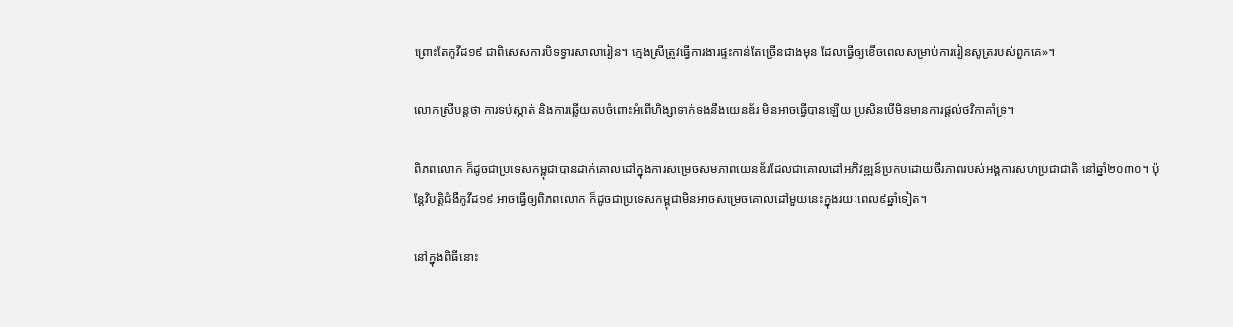ព្រោះតែកូវីដ១៩ ជាពិសេសការបិទទ្វារសាលារៀន។ ក្មេងស្រីត្រូវធ្វើការងារផ្ទះកាន់តែច្រើនជាងមុន ដែលធ្វើឲ្យខើចពេលសម្រាប់ការរៀនសូត្ររបស់ពួកគេ»។

លោកស្រីបន្តថា ការទប់ស្កាត់ និងការឆ្លើយតបចំពោះអំពើហិង្សាទាក់ទងនឹងយេនឌ័រ មិនអាចធ្វើបានឡើយ ប្រសិនបើមិនមានការផ្តល់ថវិកាគាំទ្រ។

ពិភពលោក ក៏ដូចជាប្រទេសកម្ពុជាបានដាក់គោលដៅក្នុងការសម្រេចសមភាពយេនឌ័រដែលជាគោលដៅអភិវឌ្ឍន៍ប្រកបដោយចីរភាពរបស់អង្គការសហប្រជាជាតិ នៅឆ្នាំ២០៣០។ ប៉ុន្តែវិបត្តិជំងឺកូវីដ១៩ អាចធ្វើឲ្យពិភពលោក ក៏ដូចជាប្រទេសកម្ពុជាមិនអាចសម្រេចគោលដៅមួយនេះក្នុងរយៈពេល៩ឆ្នាំទៀត។

នៅក្នុងពិធីនោះ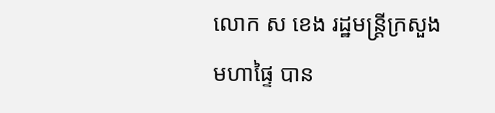លោក ស ខេង រដ្ឋមន្រ្តីក្រសួងមហាផ្ទៃ បាន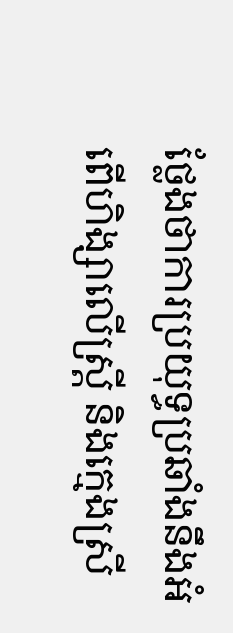ថ្លែងថាការប្រយុទ្ធប្រឆាំងនឹងអំពើហិង្សាលើស្រ្តី និងក្មេងស្រី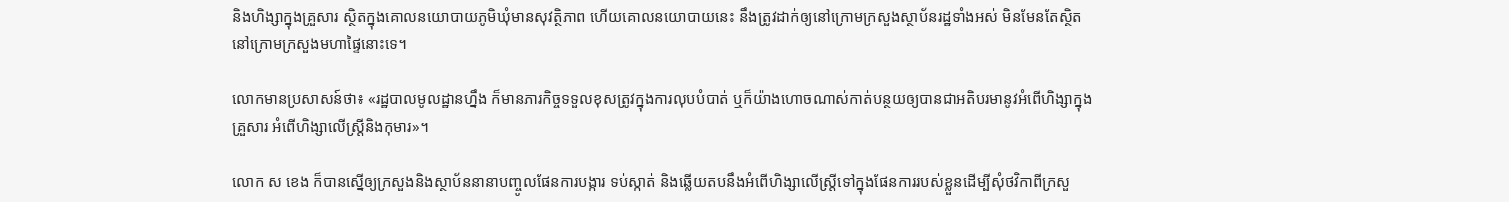និងហិង្សាក្នុងគ្រួសារ ស្ថិតក្នុងគោលនយោបាយភូមិឃុំមានសុវត្ថិភាព ហើយគោលនយោបាយនេះ នឹងត្រូវដាក់ឲ្យនៅក្រោមក្រសួងស្ថាប័នរដ្ឋទាំងអស់ មិនមែនតែស្ថិតនៅក្រោមក្រសួងមហាផ្ទៃនោះទេ។

លោកមានប្រសាសន៍ថា៖ «រដ្ឋបាលមូលដ្ឋានហ្នឹង ក៏មានភារកិច្ចទទួលខុសត្រូវក្នុងការលុបបំបាត់ ឬក៏យ៉ាងហោចណាស់កាត់បន្ថយឲ្យបានជាអតិបរមានូវអំពើហិង្សាក្នុងគ្រួសារ អំពើហិង្សាលើស្រ្តីនិងកុមារ»។

លោក ស ខេង ក៏បានស្នើឲ្យក្រសួងនិងស្ថាប័ននានាបញ្ចូលផែនការបង្ការ ទប់ស្កាត់ និងឆ្លើយតបនឹងអំពើហិង្សាលើស្រ្តីទៅក្នុងផែនការរបស់ខ្លួនដើម្បីសុំថវិកាពីក្រសួ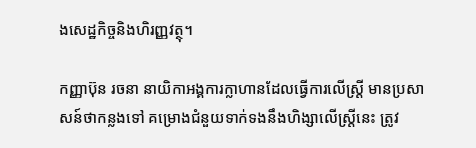ងសេដ្ឋកិច្ចនិងហិរញ្ញវត្ថុ។

កញ្ញាប៊ុន រចនា នាយិកាអង្គការក្លាហានដែលធ្វើការលើស្រ្តី មានប្រសាសន៍ថាកន្លងទៅ គម្រោងជំនួយទាក់ទងនឹងហិង្សាលើស្រ្តីនេះ ត្រូវ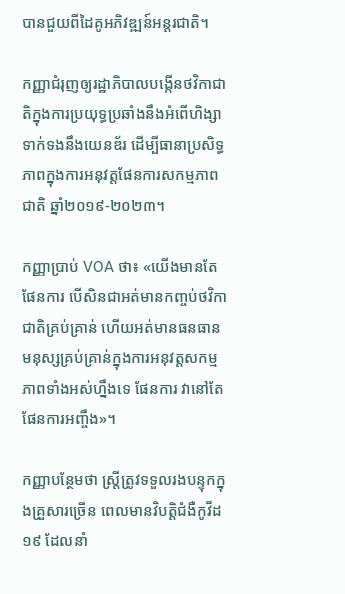បានជួយពីដៃគូអភិវឌ្ឍន៍អន្តរជាតិ។

កញ្ញាជំរុញឲ្យរដ្ឋាភិបាលបង្កើនថវិកាជាតិក្នុងការប្រយុទ្ធប្រឆាំងនឹងអំពើហិង្សាទាក់ទងនឹងយេនឌ័រ ដើម្បីធានាប្រសិទ្ធភាពក្នុងការអនុវត្តផែនការសកម្មភាពជាតិ ឆ្នាំ២០១៩-២០២៣។

កញ្ញាប្រាប់ VOA ថា៖ «យើងមានតែផែនការ បើសិនជាអត់មានកញ្ចប់ថវិកាជាតិគ្រប់គ្រាន់ ហើយអត់មានធនធានមនុស្សគ្រប់គ្រាន់ក្នុងការអនុវត្តសកម្មភាពទាំងអស់ហ្នឹងទេ ផែនការ វានៅតែផែនការអញ្ចឹង»។

កញ្ញាបន្ថែមថា ស្រ្តីត្រូវទទួលរងបន្ទុកក្នុងគ្រួសារច្រើន ពេលមានវិបត្តិជំងឺកូវីដ១៩ ដែលនាំ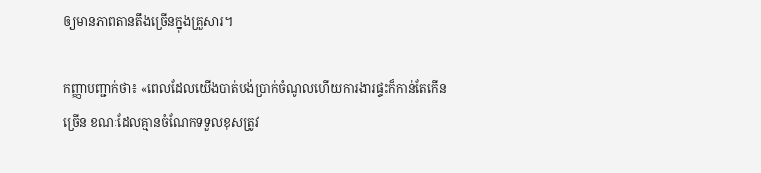ឲ្យមានភាពតានតឹងច្រើនក្នុងគ្រួសារ។

កញ្ញាបញ្ជាក់ថា៖ «ពេលដែលយើងបាត់បង់ប្រាក់ចំណូលហើយការងារផ្ទះក៏កាន់តែកើនច្រើន ខណៈដែលគ្មានចំណែកទទួលខុសត្រូវ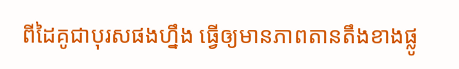ពីដៃគូជាបុរសផងហ្នឹង ធ្វើឲ្យមានភាពតានតឹងខាងផ្លូ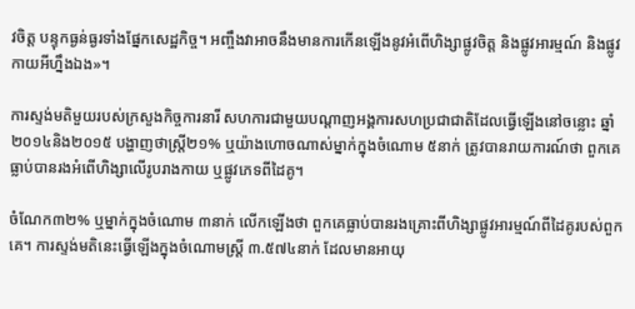វចិត្ត បន្ទុកធ្ងន់ធ្ងរទាំងផ្នែកសេដ្ឋកិច្ច។ អញ្ចឹងវាអាចនឹងមានការកើនឡើងនូវអំពើហិង្សាផ្លូវចិត្ត និងផ្លូវអារម្មណ៍ និងផ្លូវកាយអីហ្នឹងឯង»។

ការស្ទង់មតិមួយរបស់ក្រសួងកិច្ចការនារី សហការជាមួយបណ្តាញអង្គការសហប្រជាជាតិដែលធ្វើឡើងនៅចន្លោះ ឆ្នាំ២០១៤និង២០១៥ បង្ហាញថាស្ត្រី២១% ឬយ៉ាងហោចណាស់ម្នាក់ក្នុងចំណោម ៥នាក់ ត្រូវបានរាយការណ៍ថា ពួកគេធ្លាប់បានរងអំពើហិង្សាលើរូបរាងកាយ ឬផ្លូវភេទពីដៃគូ។

ចំណែក៣២% ឬម្នាក់ក្នុងចំណោម ៣នាក់ លើកឡើងថា ពួកគេធ្លាប់បានរងគ្រោះពីហិង្សាផ្លូវអារម្មណ៍ពីដៃគូរបស់ពួកគេ។ ការស្ទង់មតិនេះធ្វើឡើងក្នុងចំណោមស្រ្តី ៣.៥៧៤នាក់ ដែលមានអាយុ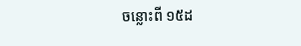ចន្លោះពី ១៥ដ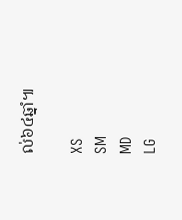ល់៦៤ឆ្នាំ៕

XS
SM
MD
LG